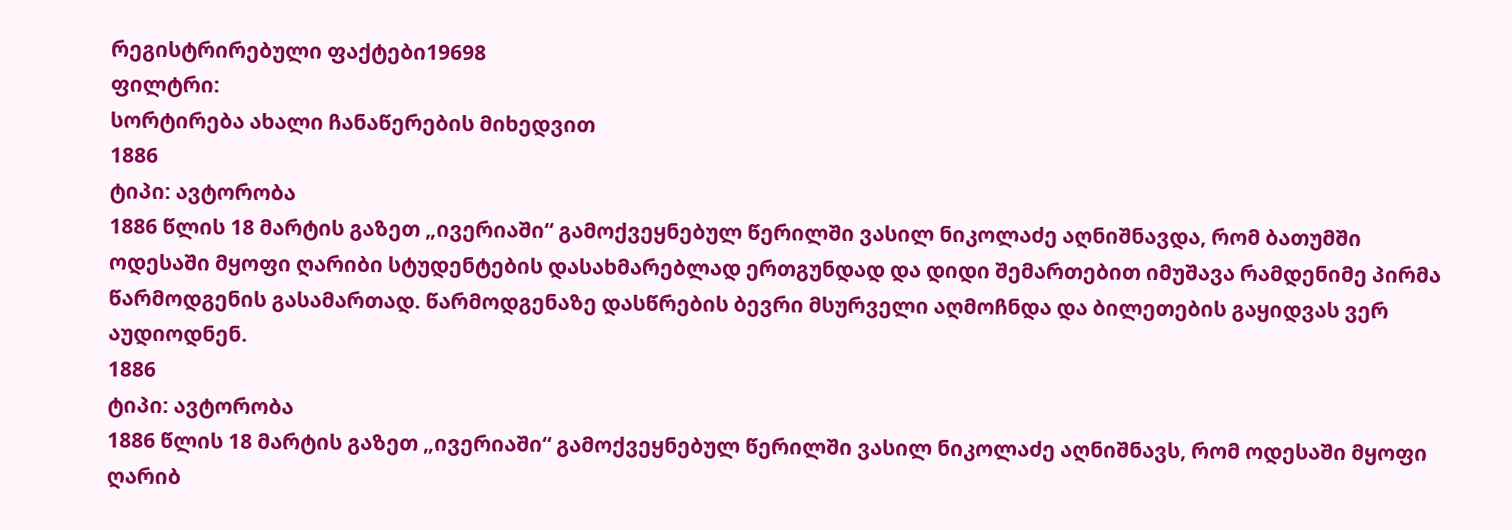რეგისტრირებული ფაქტები19698
ფილტრი:
სორტირება ახალი ჩანაწერების მიხედვით
1886
ტიპი: ავტორობა
1886 წლის 18 მარტის გაზეთ „ივერიაში“ გამოქვეყნებულ წერილში ვასილ ნიკოლაძე აღნიშნავდა, რომ ბათუმში ოდესაში მყოფი ღარიბი სტუდენტების დასახმარებლად ერთგუნდად და დიდი შემართებით იმუშავა რამდენიმე პირმა წარმოდგენის გასამართად. წარმოდგენაზე დასწრების ბევრი მსურველი აღმოჩნდა და ბილეთების გაყიდვას ვერ აუდიოდნენ.
1886
ტიპი: ავტორობა
1886 წლის 18 მარტის გაზეთ „ივერიაში“ გამოქვეყნებულ წერილში ვასილ ნიკოლაძე აღნიშნავს, რომ ოდესაში მყოფი ღარიბ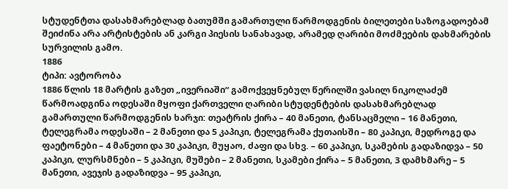სტუდენტთა დასახმარებლად ბათუმში გამართული წარმოდგენის ბილეთები საზოგადოებამ შეიძინა არა არტისტების ან კარგი პიესის სანახავად, არამედ ღარიბი მოძმეების დახმარების სურვილის გამო.
1886
ტიპი: ავტორობა
1886 წლის 18 მარტის გაზეთ „ივერიაში“ გამოქვეყნებულ წერილში ვასილ ნიკოლაძემ წარმოადგინა ოდესაში მყოფი ქართველი ღარიბი სტუდენტების დასახმარებლად გამართული წარმოდგენის ხარჯი: თეატრის ქირა – 40 მანეთი, ტანსაცმელი – 16 მანეთი, ტელეგრამა ოდესაში – 2 მანეთი და 5 კაპიკი, ტელეგრამა ქუთაისში – 80 კაპიკი, მედროგე და ფაეტონები – 4 მანეთი და 30 კაპიკი, მუყაო, ძაფი და სხვ. – 60 კაპიკი, სკამების გადაზიდვა – 50 კაპიკი, ლურსმნები – 5 კაპიკი, მუშები – 2 მანეთი, სკამები ქირა – 5 მანეთი, 3 დამხმარე – 5 მანეთი, ავეჯის გადაზიდვა – 95 კაპიკი,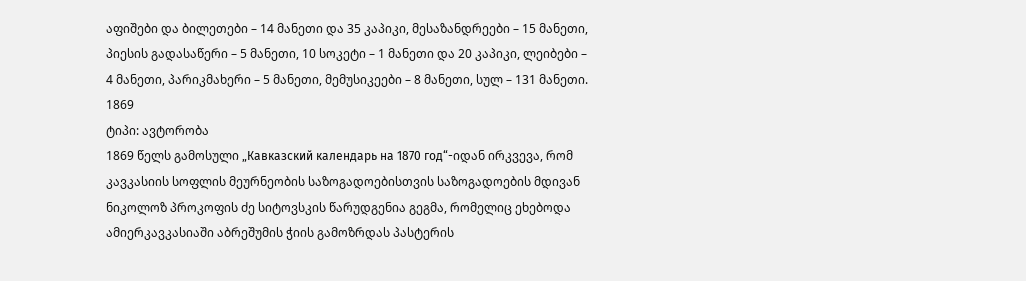აფიშები და ბილეთები – 14 მანეთი და 35 კაპიკი, მესაზანდრეები – 15 მანეთი, პიესის გადასაწერი – 5 მანეთი, 10 სოკეტი – 1 მანეთი და 20 კაპიკი, ლეიბები – 4 მანეთი, პარიკმახერი – 5 მანეთი, მემუსიკეები – 8 მანეთი, სულ – 131 მანეთი.
1869
ტიპი: ავტორობა
1869 წელს გამოსული „Кавказский календарь на 1870 год“-იდან ირკვევა, რომ კავკასიის სოფლის მეურნეობის საზოგადოებისთვის საზოგადოების მდივან ნიკოლოზ პროკოფის ძე სიტოვსკის წარუდგენია გეგმა, რომელიც ეხებოდა ამიერკავკასიაში აბრეშუმის ჭიის გამოზრდას პასტერის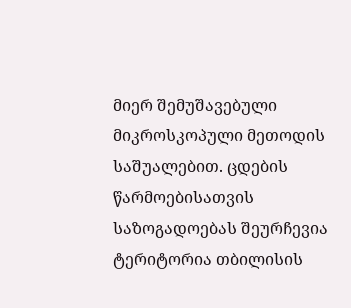მიერ შემუშავებული მიკროსკოპული მეთოდის საშუალებით. ცდების წარმოებისათვის საზოგადოებას შეურჩევია ტერიტორია თბილისის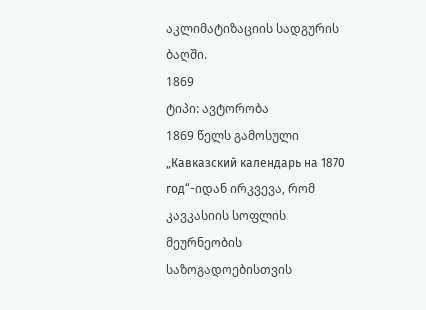აკლიმატიზაციის სადგურის ბაღში.
1869
ტიპი: ავტორობა
1869 წელს გამოსული „Кавказский календарь на 1870 год“-იდან ირკვევა, რომ კავკასიის სოფლის მეურნეობის საზოგადოებისთვის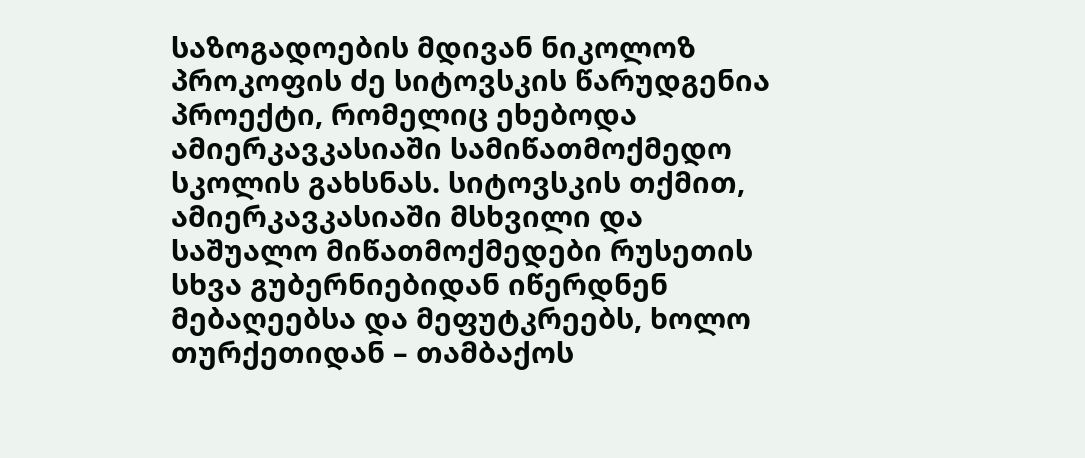საზოგადოების მდივან ნიკოლოზ პროკოფის ძე სიტოვსკის წარუდგენია პროექტი, რომელიც ეხებოდა ამიერკავკასიაში სამიწათმოქმედო სკოლის გახსნას. სიტოვსკის თქმით, ამიერკავკასიაში მსხვილი და საშუალო მიწათმოქმედები რუსეთის სხვა გუბერნიებიდან იწერდნენ მებაღეებსა და მეფუტკრეებს, ხოლო თურქეთიდან – თამბაქოს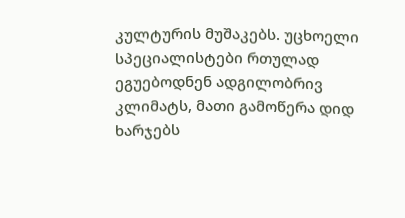კულტურის მუშაკებს. უცხოელი სპეციალისტები რთულად ეგუებოდნენ ადგილობრივ კლიმატს, მათი გამოწერა დიდ ხარჯებს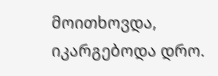მოითხოვდა, იკარგებოდა დრო.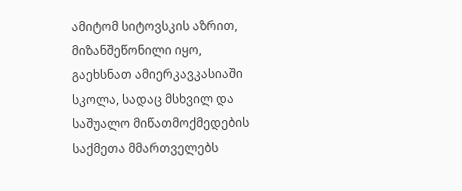ამიტომ სიტოვსკის აზრით, მიზანშეწონილი იყო, გაეხსნათ ამიერკავკასიაში სკოლა, სადაც მსხვილ და საშუალო მიწათმოქმედების საქმეთა მმართველებს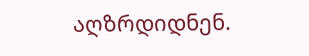აღზრდიდნენ.